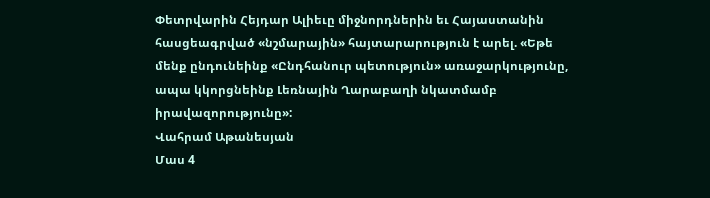Փետրվարին Հեյդար Ալիեւը միջնորդներին եւ Հայաստանին հասցեագրված «նշմարային» հայտարարություն է արել. «Եթե մենք ընդունեինք «Ընդհանուր պետություն» առաջարկությունը, ապա կկորցնեինք Լեռնային Ղարաբաղի նկատմամբ իրավազորությունը»:
Վահրամ Աթանեսյան
Մաս 4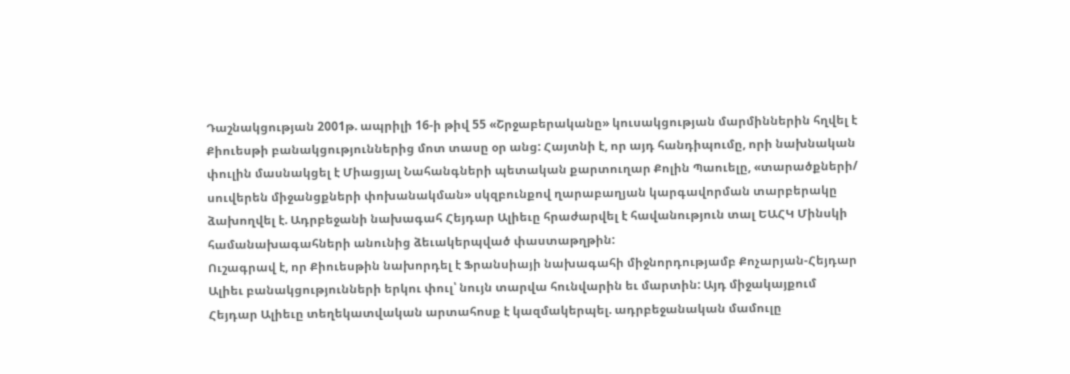Դաշնակցության 2001թ. ապրիլի 16‑ի թիվ 55 «Շրջաբերականը» կուսակցության մարմիններին հղվել է Քիուեսթի բանակցություններից մոտ տասը օր անց: Հայտնի է, որ այդ հանդիպումը, որի նախնական փուլին մասնակցել է Միացյալ Նահանգների պետական քարտուղար Քոլին Պաուելը, «տարածքների/ սուվերեն միջանցքների փոխանակման» սկզբունքով ղարաբաղյան կարգավորման տարբերակը ձախողվել է. Ադրբեջանի նախագահ Հեյդար Ալիեւը հրաժարվել է հավանություն տալ ԵԱՀԿ Մինսկի համանախագահների անունից ձեւակերպված փաստաթղթին:
Ուշագրավ է, որ Քիուեսթին նախորդել է Ֆրանսիայի նախագահի միջնորդությամբ Քոչարյան-Հեյդար Ալիեւ բանակցությունների երկու փուլ՝ նույն տարվա հունվարին եւ մարտին: Այդ միջակայքում Հեյդար Ալիեւը տեղեկատվական արտահոսք է կազմակերպել. ադրբեջանական մամուլը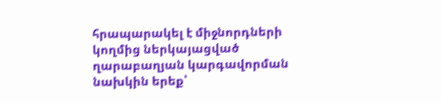հրապարակել է միջնորդների կողմից ներկայացված ղարաբաղյան կարգավորման նախկին երեք՝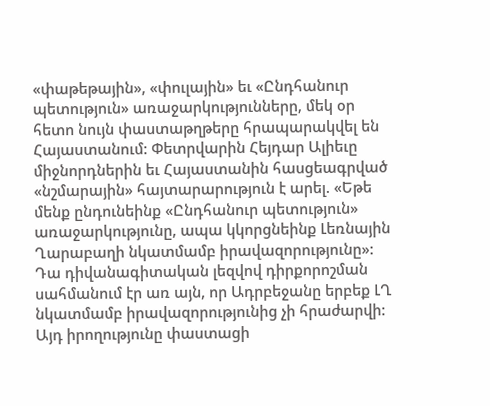«փաթեթային», «փուլային» եւ «Ընդհանուր պետություն» առաջարկությունները, մեկ օր հետո նույն փաստաթղթերը հրապարակվել են Հայաստանում: Փետրվարին Հեյդար Ալիեւը միջնորդներին եւ Հայաստանին հասցեագրված «նշմարային» հայտարարություն է արել. «Եթե մենք ընդունեինք «Ընդհանուր պետություն» առաջարկությունը, ապա կկորցնեինք Լեռնային Ղարաբաղի նկատմամբ իրավազորությունը»: Դա դիվանագիտական լեզվով դիրքորոշման սահմանում էր առ այն, որ Ադրբեջանը երբեք ԼՂ նկատմամբ իրավազորությունից չի հրաժարվի:
Այդ իրողությունը փաստացի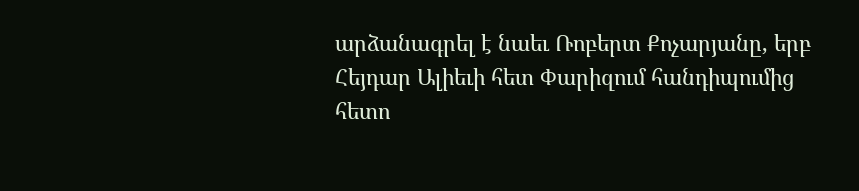արձանագրել է նաեւ Ռոբերտ Քոչարյանը, երբ Հեյդար Ալիեւի հետ Փարիզում հանդիպումից հետո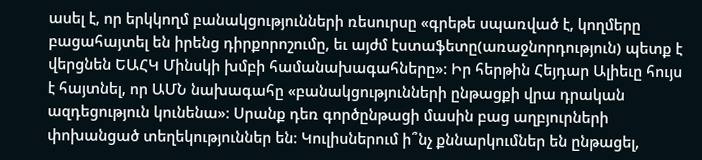ասել է, որ երկկողմ բանակցությունների ռեսուրսը «գրեթե սպառված է, կողմերը բացահայտել են իրենց դիրքորոշումը, եւ այժմ էստաֆետը(առաջնորդություն) պետք է վերցնեն ԵԱՀԿ Մինսկի խմբի համանախագահները»: Իր հերթին Հեյդար Ալիեւը հույս է հայտնել, որ ԱՄՆ նախագահը «բանակցությունների ընթացքի վրա դրական ազդեցություն կունենա»: Սրանք դեռ գործընթացի մասին բաց աղբյուրների փոխանցած տեղեկություններ են: Կուլիսներում ի՞նչ քննարկումներ են ընթացել,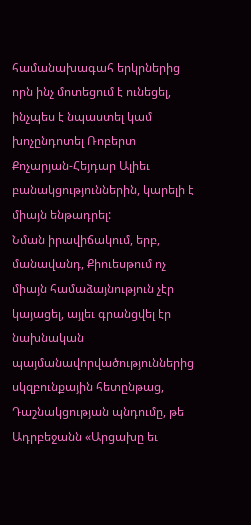համանախագահ երկրներից որն ինչ մոտեցում է ունեցել, ինչպես է նպաստել կամ խոչընդոտել Ռոբերտ Քոչարյան-Հեյդար Ալիեւ բանակցություններին, կարելի է միայն ենթադրել:
Նման իրավիճակում, երբ, մանավանդ, Քիուեսթում ոչ միայն համաձայնություն չէր կայացել, այլեւ գրանցվել էր նախնական պայմանավորվածություններից սկզբունքային հետընթաց, Դաշնակցության պնդումը, թե Ադրբեջանն «Արցախը եւ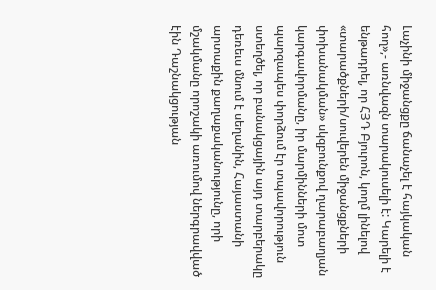Լաչինի միջանցքը ճանաչել է հայկական հող»,- առնվազն տարակուսելի է: Կարելի է ենթադրել, որ ՀՅԴ Բյուրոն, կողմ լինելով «տարածքների/սուվերեն միջանցքների փոխանակման» սկզբունքով ղարաբաղյան կարգավորմանը, իր մարմինների մոտ պարզապես փորձում էր տպավորություն ստեղծել, որ բանակցային այդ տարբերակը դեռեւս մնում է սեղանին, Հայաստանի արտաքին քաղաքականությունը, որի մշակմանը որոշակի առումով ներգրավված էին Դաշնակցության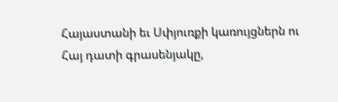Հայաստանի եւ Սփյուռքի կառույցներն ու Հայ դատի գրասենյակը,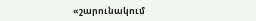«շարունակում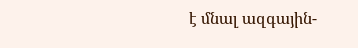է մնալ ազգային-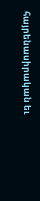հայրենասիրական եւ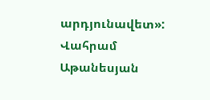արդյունավետ»:
Վահրամ Աթանեսյան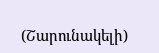(Շարունակելի)